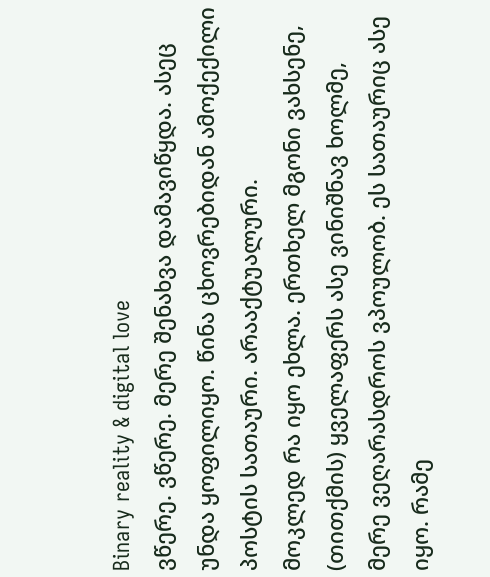Binary reality & digital love
ვწერე. ვწერე. მერე შენახვა დამავიწყდა. ასეც უნდა ყოფილიყო. წინა ცხოვრებიდან ამოქექილი პოსტის სათაური. არააქტუალური.
მოკლედ რა იყო ეხლა. ერთხელ მგონი ვახსენე, (თითქმის) ყველაფერს ასე ვინიშნავ ხოლმე, მერე ვეღარასდროს ვპოულობ. ეს სათაურიც ასე იყო. რამე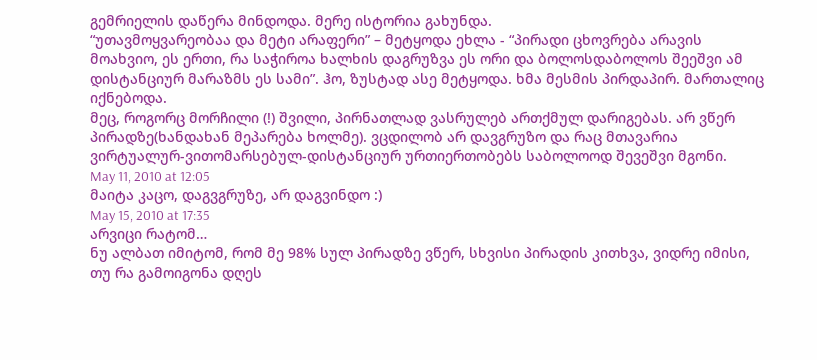გემრიელის დაწერა მინდოდა. მერე ისტორია გახუნდა.
“უთავმოყვარეობაა და მეტი არაფერი” – მეტყოდა ეხლა - “პირადი ცხოვრება არავის მოახვიო, ეს ერთი, რა საჭიროა ხალხის დაგრუზვა ეს ორი და ბოლოსდაბოლოს შეეშვი ამ დისტანციურ მარაზმს ეს სამი”. ჰო, ზუსტად ასე მეტყოდა. ხმა მესმის პირდაპირ. მართალიც იქნებოდა.
მეც, როგორც მორჩილი (!) შვილი, პირნათლად ვასრულებ ართქმულ დარიგებას. არ ვწერ პირადზე(ხანდახან მეპარება ხოლმე). ვცდილობ არ დავგრუზო და რაც მთავარია ვირტუალურ-ვითომარსებულ-დისტანციურ ურთიერთობებს საბოლოოდ შევეშვი მგონი.
May 11, 2010 at 12:05
მაიტა კაცო, დაგვგრუზე, არ დაგვინდო :)
May 15, 2010 at 17:35
არვიცი რატომ…
ნუ ალბათ იმიტომ, რომ მე 98% სულ პირადზე ვწერ, სხვისი პირადის კითხვა, ვიდრე იმისი, თუ რა გამოიგონა დღეს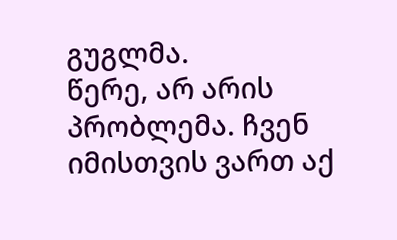გუგლმა.
წერე, არ არის პრობლემა. ჩვენ იმისთვის ვართ აქ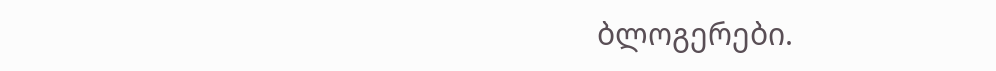ბლოგერები.